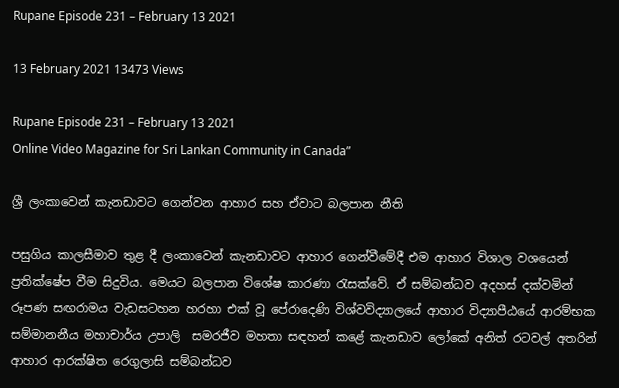Rupane Episode 231 – February 13 2021

13 February 2021 13473 Views

Rupane Episode 231 – February 13 2021
Online Video Magazine for Sri Lankan Community in Canada”

ශ්‍රී ලංකාවෙන් කැනඩාවට ගෙන්වන ආහාර සහ ඒවාට බලපාන නීති

පසුගිය කාලසීමාව තුළ දී ලංකාවෙන් කැනඩාවට ආහාර ගෙන්වීමේදී එම ආහාර විශාල වශයෙන් ප්‍රතික්ෂේප වීම සිදුවිය. මෙයට බලපාන විශේෂ කාරණා රැසක්වේ. ඒ සම්බන්ධව අදහස් දක්වමින් රූපණ සඟරාමය වැඩසටහන හරහා එක් වූ පේරාදෙණි විශ්වවිද්‍යාලයේ ආහාර විද්‍යාපීඨයේ ආරම්භක සම්මානනීය මහාචාර්ය උපාලි  සමරජීව මහතා සඳහන් කළේ කැනඩාව ලෝකේ අනිත් රටවල් අතරින් ආහාර ආරක්ෂිත රෙගුලාසි සම්බන්ධව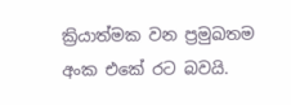ක්‍රියාත්මක වන ප්‍රමුඛතම අංක එකේ රට බවයි.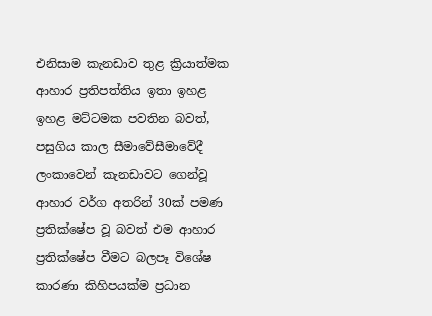එනිසාම කැනඩාව තුළ ක්‍රියාත්මක ආහාර ප්‍රතිපත්තිය ඉතා ඉහළ ඉහළ මට්ටමක පවතින බවත්, පසුගිය කාල සීමාවේසීමාවේදී ලංකාවෙන් කැනඩාවට ගෙන්වූ ආහාර වර්ග අතරින් 30ක් පමණ ප්‍රතික්ෂේප වූ බවත් එම ආහාර ප්‍රතික්ෂේප වීමට බලපෑ විශේෂ කාරණා කිහිපයක්ම ප්‍රධාන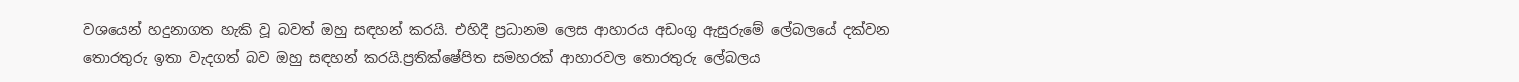වශයෙන් හදුනාගත හැකි වූ බවත් ඔහු සඳහන් කරයි. එහිදී ප්‍රධානම ලෙස ආහාරය අඩංගු ඇසුරුමේ ලේබලයේ දක්වන තොරතුරු ඉතා වැදගත් බව ඔහු සඳහන් කරයි.ප්‍රතික්ෂේපිත සමහරක් ආහාරවල තොරතුරු ලේබලය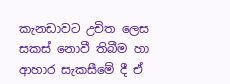කැනඩාවට උචිත ලෙස සකස් නොවී තිබීම හා ආහාර සැකසීමේ දී ඒ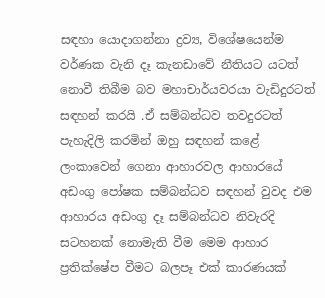සඳහා යොදාගන්නා ද්‍රව්‍ය, විශේෂයෙන්ම වර්ණක වැනි දෑ කැනඩාවේ නීතියට යටත් නොවී තිබීම බව මහාචාර්යවරයා වැඩිදුරටත් සඳහන් කරයි .ඒ සම්බන්ධව තවදුරටත් පැහැදිලි කරමින් ඔහු සඳහන් කළේ ලංකාවෙන් ගෙනා ආහාරවල ආහාරයේ අඩංගු පෝෂක සම්බන්ධව සඳහන් වුවද එම ආහාරය අඩංගු දෑ සම්බන්ධව නිවැරදි සටහනක් නොමැති වීම මෙම ආහාර ප්‍රතික්ෂේප වීමට බලපෑ එක් කාරණයක්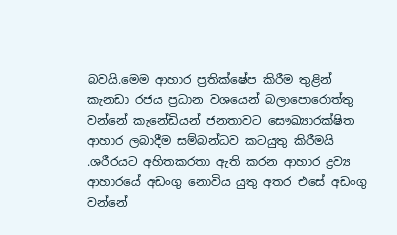බවයි.මෙම ආහාර ප්‍රතික්ෂේප කිරීම තුළින් කැනඩා රජය ප්‍රධාන වශයෙන් බලාපොරොත්තු වන්නේ කැනේඩියන් ජනතාවට සෞඛ්‍යාරක්ෂිත ආහාර ලබාදීම සම්බන්ධව කටයුතු කිරීමයි .ශරීරයට අහිතකරතා ඇති කරන ආහාර ද්‍රව්‍ය ආහාරයේ අඩංගු නොවිය යුතු අතර එසේ අඩංගු වන්නේ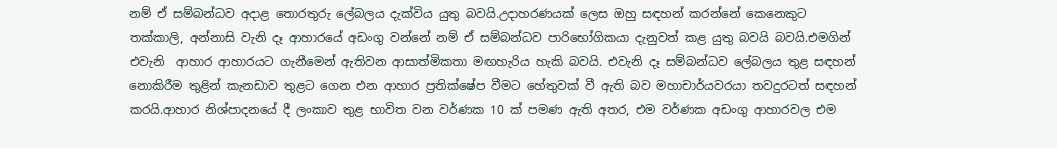නම් ඒ සම්බන්ධව අදාළ තොරතුරු ලේබලය දැක්විය යුතු බවයි.උදාහරණයක් ලෙස ඔහු සඳහන් කරන්නේ කෙනෙකුට තක්කාලි, අන්නාසි වැනි දෑ ආහාරයේ අඩංගු වන්නේ නම් ඒ සම්බන්ධව පාරිභෝගිකයා දැනුවත් කළ යුතු බවයි බවයි.එමගින් එවැනි  ආහාර ආහාරයට ගැනීමෙන් ඇතිවන ආසාත්මිකතා මඟහැරිය හැකි බවයි. එවැනි දෑ සම්බන්ධව ලේබලය තුළ සඳහන් නොකිරීම තුළින් කැනඩාව තුළට ගෙන එන ආහාර ප්‍රතික්ෂේප වීමට හේතුවක් වී ඇති බව මහාචාර්යවරයා තවදුරටත් සඳහන් කරයි.ආහාර නිශ්පාදනයේ දී ලංකාව තුළ භාවිත වන වර්ණක 10 ක් පමණ ඇති අතර, එම වර්ණක අඩංගු ආහාරවල එම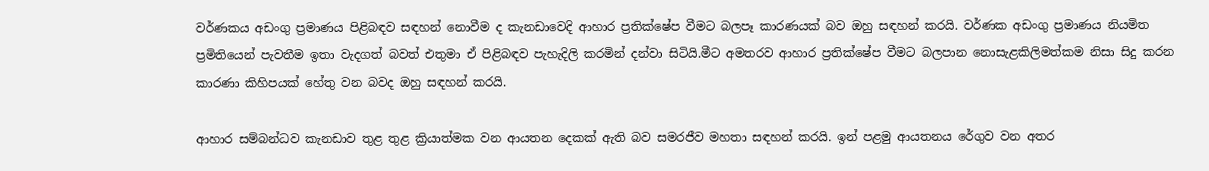වර්ණකය අඩංගු ප්‍රමාණය පිළිබඳව සඳහන් නොවීම ද කැනඩාවෙදි ආහාර ප්‍රතික්ෂේප වීමට බලපෑ කාරණයක් බව ඔහු සඳහන් කරයි. වර්ණක අඩංගු ප්‍රමාණය නියමිත ප්‍රමිතියෙන් පැවතීම ඉතා වැදගත් බවත් එතුමා ඒ පිළිබඳව පැහැදිලි කරමින් දන්වා සිටියි.මීට අමතරව ආහාර ප්‍රතික්ෂේප වීමට බලපාන නොසැළකිලිමත්කම නිසා සිදු කරන කාරණා කිහිපයක් හේතු වන බවද ඔහු සඳහන් කරයි.

ආහාර සම්බන්ධව කැනඩාව තුළ තුළ ක්‍රියාත්මක වන ආයතන දෙකක් ඇති බව සමරජීව මහතා සඳහන් කරයි. ඉන් පළමු ආයතනය රේගුව වන අතර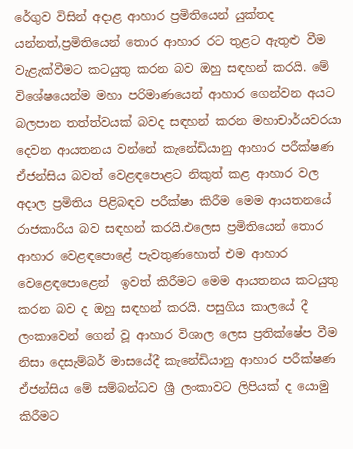රේගුව විසින් අදාළ ආහාර ප්‍රමිතියෙන් යුක්තද යන්නත්,ප්‍රමිතියෙන් තොර ආහාර රට තුළට ඇතුළු වීම වැළැක්වීමට කටයුතු කරන බව ඔහු සඳහන් කරයි. මේ විශේෂයෙන්ම මහා පරිමාණයෙන් ආහාර ගෙන්වන අයට බලපාන තත්ත්වයක් බවද සඳහන් කරන මහාචාර්යවරයා දෙවන ආයතනය වන්නේ කැනේඩියානු ආහාර පරීක්ෂණ ඒජන්සිය බවත් වෙළඳපොළට නිකුත් කළ ආහාර වල අදාල ප්‍රමිතිය පිළිබඳව පරීක්ෂා කිරීම මෙම ආයතනයේ රාජකාරිය බව සඳහන් කරයි.එලෙස ප්‍රමිතියෙන් තොර ආහාර වෙළඳපොළේ පැවතුණහොත් එම ආහාර වෙළෙඳපොළෙන්  ඉවත් කිරීමට මෙම ආයතනය කටයුතු කරන බව ද ඔහු සඳහන් කරයි. පසුගිය කාලයේ දී ලංකාවෙන් ගෙන් වූ ආහාර විශාල ලෙස ප්‍රතික්ෂේප වීම නිසා දෙසැම්බර් මාසයේදී කැනේඩියානු ආහාර පරීක්ෂණ ඒජන්සිය මේ සම්බන්ධව ශ්‍රී ලංකාවට ලිපියක් ද යොමු කිරීමට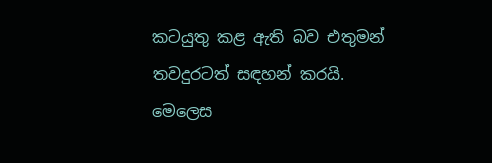කටයුතු කළ ඇති බව එතුමන් තවදුරටත් සඳහන් කරයි. මෙලෙස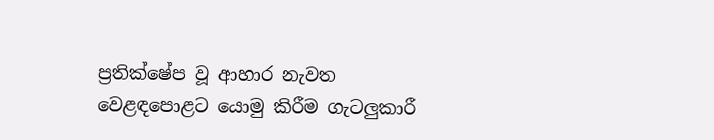ප්‍රතික්ෂේප වූ ආහාර නැවත වෙළඳපොළට යොමු කිරීම ගැටලුකාරී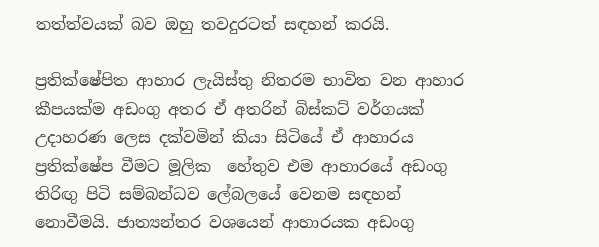තත්ත්වයක් බව ඔහු තවදුරටත් සඳහන් කරයි.

ප්‍රතික්ෂේපිත ආහාර ලැයිස්තු නිතරම භාවිත වන ආහාර කීපයක්ම අඩංගු අතර ඒ අතරින් බිස්කට් වර්ගයක් උදාහරණ ලෙස දක්වමින් කියා සිටියේ ඒ ආහාරය ප්‍රතික්ෂේප වීමට මූලික  හේතුව එම ආහාරයේ අඩංගු තිරිඟු පිටි සම්බන්ධව ලේබලයේ වෙනම සඳහන් නොවීමයි. ජාත්‍යන්තර වශයෙන් ආහාරයක අඩංගු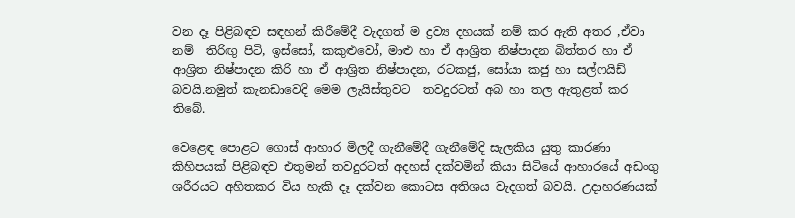වන දෑ පිළිබඳව සඳහන් කිරීමේදී වැදගත් ම ද්‍රව්‍ය දහයක් නම් කර ඇති අතර ,ඒවා නම්  තිරිඟු පිටි, ඉස්සෝ, කකුළුවෝ, මාළු හා ඒ ආශ්‍රිත නිෂ්පාදන බිත්තර හා ඒ ආශ්‍රිත නිෂ්පාදන කිරි හා ඒ ආශ්‍රිත නිෂ්පාදන, රටකජු, සෝයා කජු හා සල්ෆයිඩ් බවයි.නමුත් කැනඩාවෙදි මෙම ලැයිස්තුවට  තවදුරටත් අබ හා තල ඇතුළත් කර තිබේ.

වෙළෙඳ පොළට ගොස් ආහාර මිලදී ගැනීමේදී ගැනීමේදි සැලකිය යුතු කාරණා කිහිපයක් පිළිබඳව එතුමන් තවදුරටත් අදහස් දක්වමින් කියා සිටියේ ආහාරයේ අඩංගු ශරීරයට අහිතකර විය හැකි දෑ දක්වන කොටස අතිශය වැදගත් බවයි. උදාහරණයක්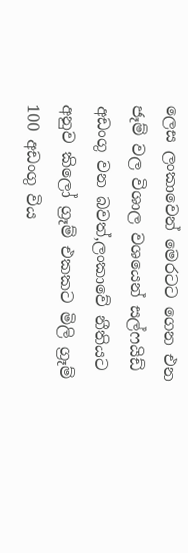ලෙස ලංකාවෙන් මෙරටට ගෙන එන ජෑම් වල විශාල වශයෙන් සල්ෆයිඩ්  අඩංගු වන බවත්,ලංකාවේ නීතියට අනුව කිලෝ ග්‍රෑම් එකකට මිලි ග්‍රෑම් 100 අඩංගු විය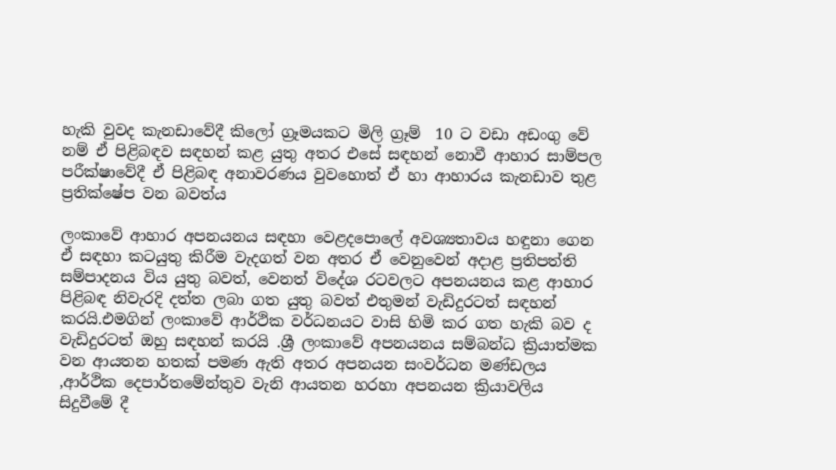හැකි වුවද කැනඩාවේදී කිලෝ ග්‍රෑමයකට මිලි ග්‍රෑම්  10 ට වඩා අඩංගු වේ නම් ඒ පිළිබඳව සඳහන් කළ යුතු අතර එසේ සඳහන් නොවී ආහාර සාම්පල පරීක්ෂාවේදී ඒ පිළිබඳ අනාවරණය වුවහොත් ඒ හා ආහාරය කැනඩාව තුළ ප්‍රතික්ෂේප වන බවත්ය

ලංකාවේ ආහාර අපනයනය සඳහා වෙළදපොලේ අවශ්‍යතාවය හඳුනා ගෙන ඒ සඳහා කටයුතු කිරීම වැදගත් වන අතර ඒ වෙනුවෙන් අදාළ ප්‍රතිපත්ති සම්පාදනය විය යුතු බවත්, වෙනත් විදේශ රටවලට අපනයනය කළ ආහාර පිළිබඳ නිවැරදි දත්ත ලබා ගත යුතු බවත් එතුමන් වැඩිදුරටත් සඳහන් කරයි.එමගින් ලංකාවේ ආර්ථික වර්ධනයට වාසි හිමි කර ගත හැකි බව ද වැඩිදුරටත් ඔහු සඳහන් කරයි .ශ්‍රී ලංකාවේ අපනයනය සම්බන්ධ ක්‍රියාත්මක වන ආයතන හතක් පමණ ඇති අතර අපනයන සංවර්ධන මණ්ඩලය ,ආර්ථික දෙපාර්තමේන්තුව වැනි ආයතන හරහා අපනයන ක්‍රියාවලිය සිදුවීමේ දී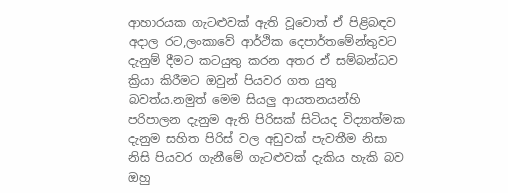ආහාරයක ගැටළුවක් ඇති වූවොත් ඒ පිළිබඳව අදාල රට,ලංකාවේ ආර්ථික දෙපාර්තමේන්තුවට දැනුම් දීමට කටයුතු කරන අතර ඒ සම්බන්ධව ක්‍රියා කිරීමට ඔවුන් පියවර ගත යුතු බවත්ය.නමුත් මෙම සියලු ආයතනයන්හි පරිපාලන දැනුම ඇති පිරිසක් සිටියද විද්‍යාත්මක දැනුම සහිත පිරිස් වල අඩුවක් පැවතීම නිසා නිසි පියවර ගැනීමේ ගැටළුවක් දැකිය හැකි බව ඔහු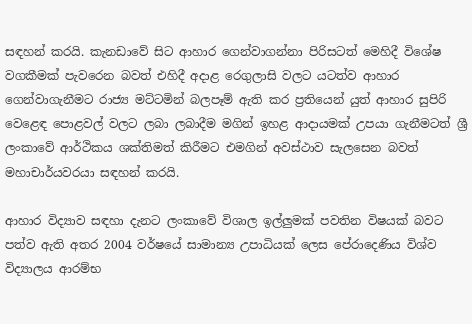සඳහන් කරයි. කැනඩාවේ සිට ආහාර ගෙන්වාගන්නා පිරිසටත් මෙහිදී විශේෂ වගකීමක් පැවරෙන බවත් එහිදී අදාළ රෙගුලාසි වලට යටත්ව ආහාර ගෙන්වාගැනීමට රාජ්‍ය මට්ටමින් බලපෑම් ඇති කර ප්‍රතියෙන් යුත් ආහාර සුපිරි වෙළෙඳ පොළවල් වලට ලබා ලබාදීම මගින් ඉහළ ආදායමක් උපයා ගැනීමටත් ශ්‍රී  ලංකාවේ ආර්ථිකය ශක්තිමත් කිරීමට එමගින් අවස්ථාව සැලසෙන බවත් මහාචාර්යවරයා සඳහන් කරයි.

ආහාර විද්‍යාව සඳහා දැනට ලංකාවේ විශාල ඉල්ලුමක් පවතින විෂයක් බවට පත්ව ඇති අතර 2004 වර්ෂයේ සාමාන්‍ය උපාධියක් ලෙස පේරාදෙණිය විශ්ව විද්‍යාලය ආරම්භ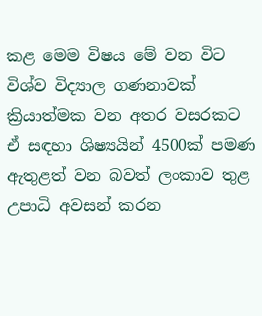කළ මෙම විෂය මේ වන විට විශ්ව විද්‍යාල ගණනාවක් ක්‍රියාත්මක වන අතර වසරකට ඒ සඳහා ශිෂ්‍යයින් 4500ක් පමණ ඇතුළත් වන බවත් ලංකාව තුළ උපාධි අවසන් කරන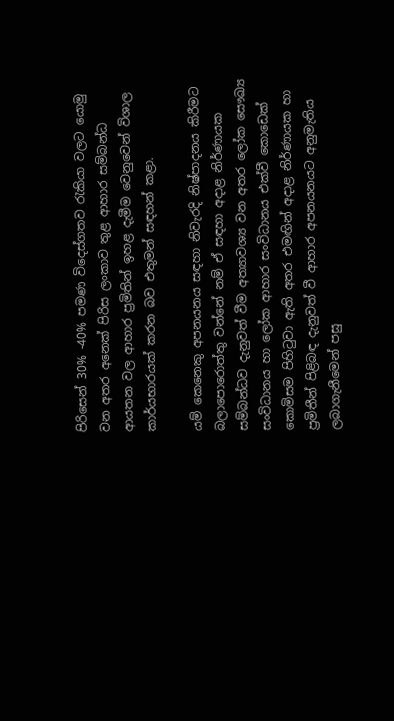පිරිසෙන් 30% -40% පමණ විදෙස්ගතව රැකියා වලට යොමු වන අතර අනෙක් පිරිස ලංකාව තුළ ආහාර සම්බන්ධ ආයතන වල ආහාර ප්‍රමිතින් ඉහළ දැමීම වෙනුවෙන් විශාල කාර්යභාරයක් කරන බව එතුමන් සඳහන් කළා.

යම් කෙනෙකු අපනයනය සඳහා නිවැරදි නිෂ්පාදනය කිරීමට බලාපොරොත්තු වන්නේ නම් ඒ සඳහා අදාළ නිර්ණායක සම්බන්ධව දැනුවත් වීම අත්‍යාවශ්‍ය වන අතර ලෝක සෞඛ්‍ය සංවිධානය හා ලෝක ආහාර සංවිධානය එක්වී කොඩෙක් කොමිසම පිහිටුවා ඇති අතර එමඟින් අදාළ නිර්ණායක හා ප්‍රමිතීන් පිළිබඳ දැනුවත් වී ආහාර අපනයනයට අනුමැතිය ලබාගැනීමෙන් පසු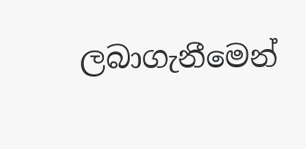ලබාගැනීමෙන්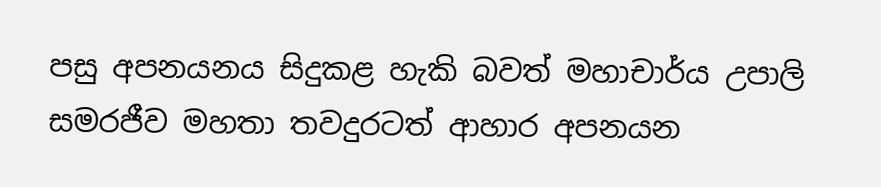පසු අපනයනය සිදුකළ හැකි බවත් මහාචාර්ය උපාලි සමරජීව මහතා තවදුරටත් ආහාර අපනයන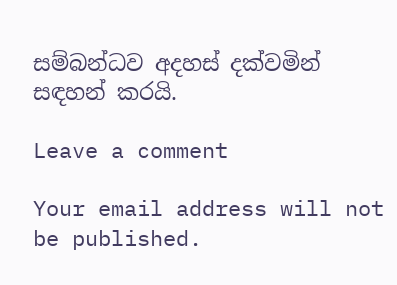සම්බන්ධව අදහස් දක්වමින් සඳහන් කරයි.

Leave a comment

Your email address will not be published.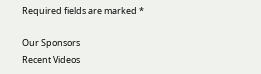Required fields are marked *

Our Sponsors
Recent Videos